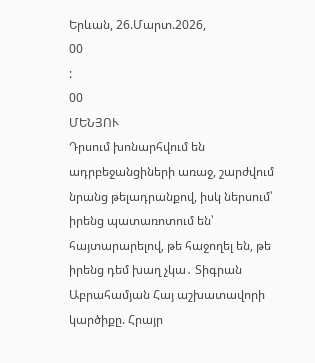Երևան, 26.Մարտ.2026,
00
:
00
ՄԵՆՅՈՒ
Դրսում խոնարհվում են ադրբեջանցիների առաջ, շարժվում նրանց թելադրանքով, իսկ ներսում՝ իրենց պատառոտում են՝ հայտարարելով, թե հաջողել են, թե իրենց դեմ խաղ չկա․ Տիգրան Աբրահամյան Հայ աշխատավորի կարծիքը. Հրայր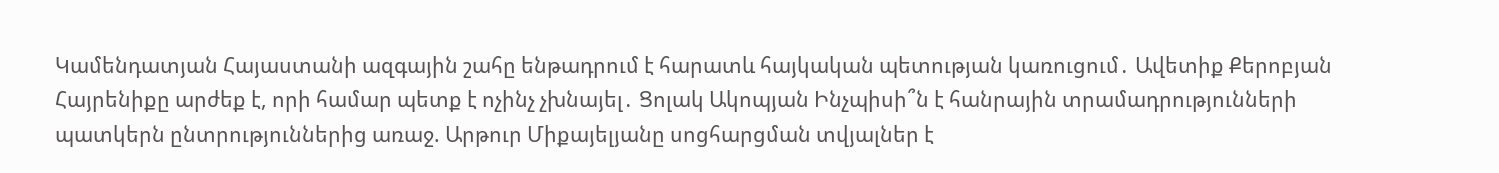Կամենդատյան Հայաստանի ազգային շահը ենթադրում է հարատև հայկական պետության կառուցում․ Ավետիք Քերոբյան Հայրենիքը արժեք է, որի համար պետք է ոչինչ չխնայել․ Ցոլակ Ակոպյան Ինչպիսի՞ն է հանրային տրամադրությունների պատկերն ընտրություններից առաջ. Արթուր Միքայելյանը սոցհարցման տվյալներ է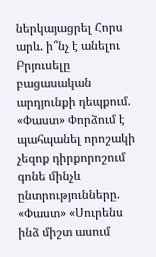ներկայացրել Հորս արև. ի՞նչ է անելու Բրյուսելը բացասական արդյունքի դեպքում. «Փաստ» Փորձում է պահպանել որոշակի չեզոք դիրքորոշում գոնե մինչև ընտրությունները. «Փաստ» «Սուրենս ինձ միշտ ասում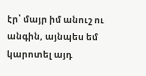էր՝ մայր իմ անուշ ու անգին, այնպես եմ կարոտել այդ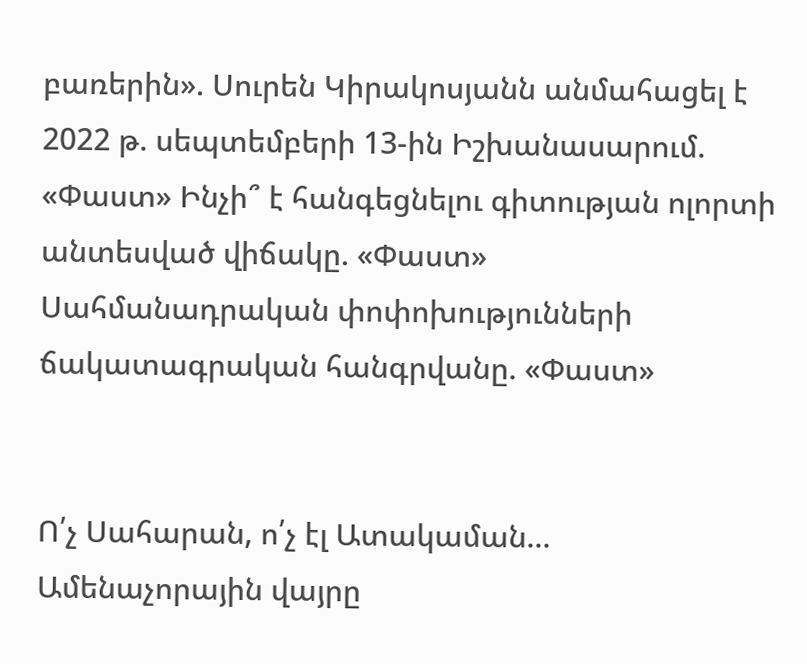բառերին». Սուրեն Կիրակոսյանն անմահացել է 2022 թ. սեպտեմբերի 13-ին Իշխանասարում. «Փաստ» Ինչի՞ է հանգեցնելու գիտության ոլորտի անտեսված վիճակը. «Փաստ» Սահմանադրական փոփոխությունների ճակատագրական հանգրվանը. «Փաստ»


Ո՛չ Սահարան, ո՛չ էլ Ատակաման... Ամենաչորային վայրը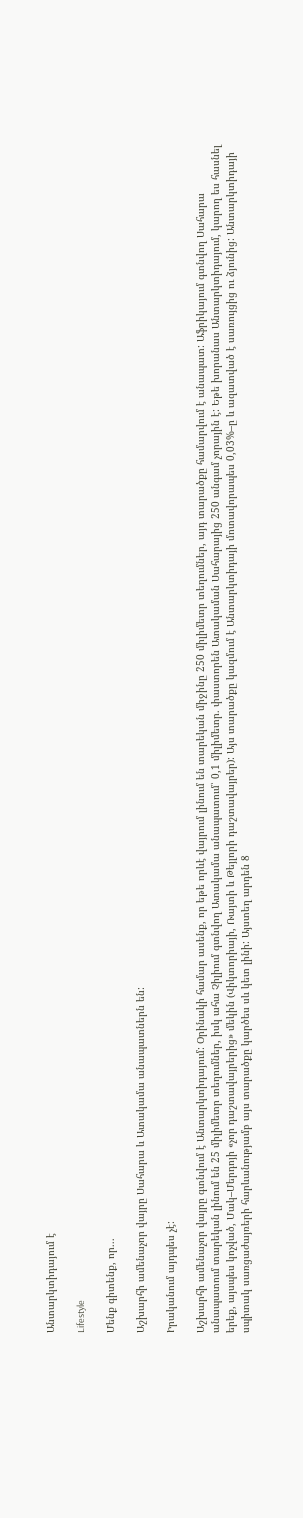Անտարկտիդայում է

Lifestyle

Մենք գիտենք, որ...

Աշխարհի ամենաչոր վայրը Սահարա և Ատակամա անապատներն են:

Իրականում այդպես չէ:

Աշխարհի ամենաչոր վայրը գտնվում է Անտարկտիդայում: Օրինակի համար ասենք, որ եթե որևէ վայրում լինում են տարեկան միջինը 250 միլիմետր տեղումներ, այդ տարածքը համարվում է անապատ: Աֆրիկայում գտնվող Սահարա անապատում տարեկան լինում են 25 միլիմետր տեղումներ, իսկ ահա Չիլիում գտնվող Ատակամա անապատում՝ 0,1 միլիմետր. փաստորեն Ատակաման Սահարայից 250 անգամ չորային է: Եթե խորանաս Անտարկտիդայում, կարող ես հասնել երեք, այսպես կոչված, Մակ–Մերդոյի «չոր դաշտավայրերից» մեկին (Վիկտորիայի, Ռայտի և Թեյլորի դաշտավայրեր): Այս տարածքը կազմում է Անտարկտիդայի մոտավորապես 0,03%–ը և ազատված է սառույցից ու ձյունից: Անտարկտիդայի սպիտակ սառցաժայռերի հարևանությամբ այս տարածքը կարծես սև կետ լինի: Այստեղ արդեն 8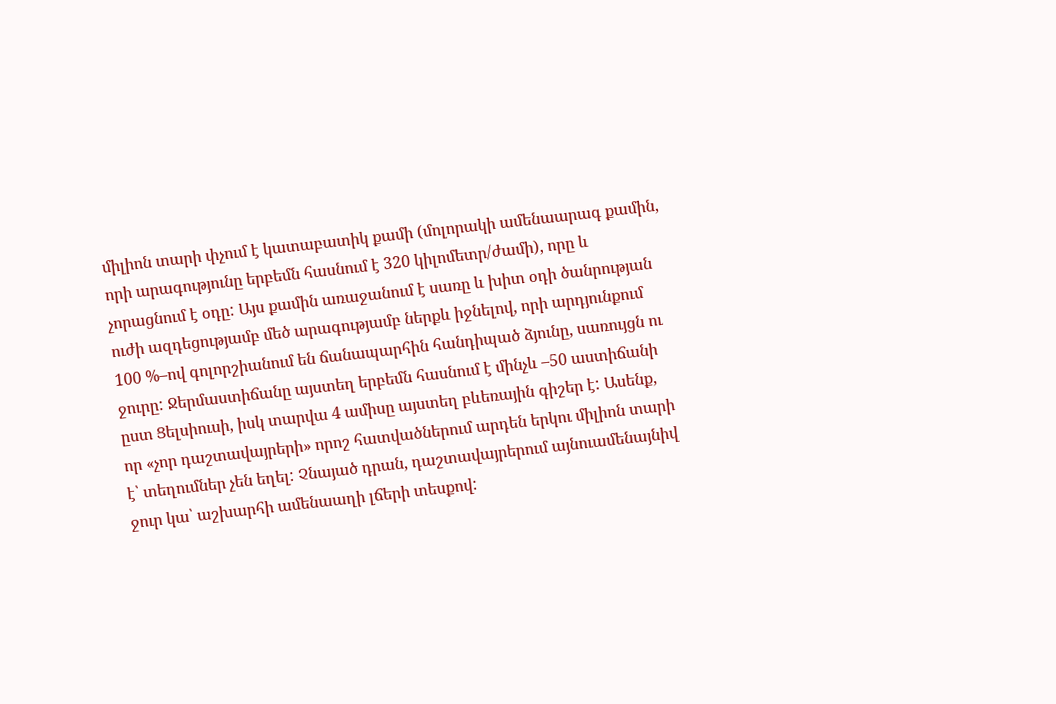միլիոն տարի փչում է կատաբատիկ քամի (մոլորակի ամենաարագ քամին, որի արագությունը երբեմն հասնում է 320 կիլոմետր/ժամի), որը և չորացնում է օդը: Այս քամին առաջանում է սառը և խիտ օդի ծանրության ուժի ազդեցությամբ մեծ արագությամբ ներքև իջնելով, որի արդյունքում 100 %–ով գոլորշիանում են ճանապարհին հանդիպած ձյունը, սառույցն ու ջուրը: Ջերմաստիճանը այստեղ երբեմն հասնում է մինչև –50 աստիճանի ըստ Ցելսիուսի, իսկ տարվա 4 ամիսը այստեղ բևեռային գիշեր է: Ասենք, որ «չոր դաշտավայրերի» որոշ հատվածներում արդեն երկու միլիոն տարի է՝ տեղումներ չեն եղել: Չնայած դրան, դաշտավայրերում այնուամենայնիվ ջուր կա՝ աշխարհի ամենաաղի լճերի տեսքով: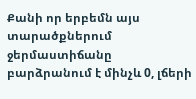Քանի որ երբեմն այս տարածքներում ջերմաստիճանը բարձրանում է մինչև 0, լճերի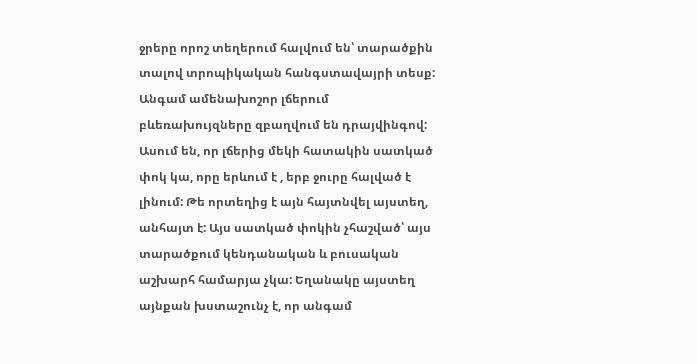ջրերը որոշ տեղերում հալվում են՝ տարածքին տալով տրոպիկական հանգստավայրի տեսք: Անգամ ամենախոշոր լճերում բևեռախույզները զբաղվում են դրայվինգով: Ասում են, որ լճերից մեկի հատակին սատկած փոկ կա, որը երևում է , երբ ջուրը հալված է լինում: Թե որտեղից է այն հայտնվել այստեղ, անհայտ է: Այս սատկած փոկին չհաշված՝ այս տարածքում կենդանական և բուսական աշխարհ համարյա չկա: Եղանակը այստեղ այնքան խստաշունչ է, որ անգամ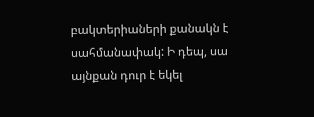բակտերիաների քանակն է սահմանափակ: Ի դեպ, սա այնքան դուր է եկել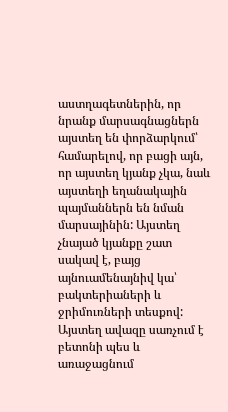աստղագետներին, որ նրանք մարսագնացներն այստեղ են փորձարկում՝ համարելով, որ բացի այն, որ այստեղ կյանք չկա, նաև այստեղի եղանակային պայմաններն են նման մարսայինին: Այստեղ չնայած կյանքը շատ սակավ է, բայց այնուամենայնիվ կա՝ բակտերիաների և ջրիմուռների տեսքով: Այստեղ ավազը սառչում է բետոնի պես և առաջացնում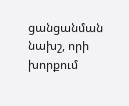ցանցանման նախշ, որի խորքում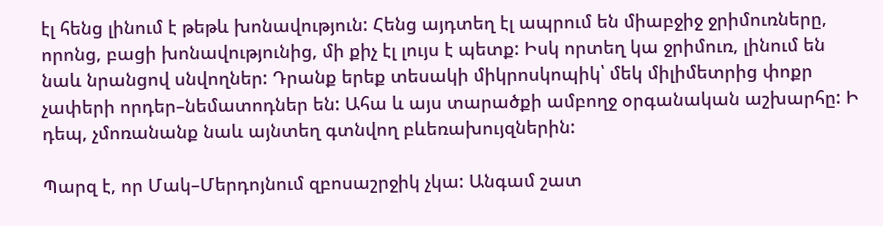էլ հենց լինում է թեթև խոնավություն: Հենց այդտեղ էլ ապրում են միաբջիջ ջրիմուռները, որոնց, բացի խոնավությունից, մի քիչ էլ լույս է պետք: Իսկ որտեղ կա ջրիմուռ, լինում են նաև նրանցով սնվողներ: Դրանք երեք տեսակի միկրոսկոպիկ՝ մեկ միլիմետրից փոքր չափերի որդեր–նեմատոդներ են: Ահա և այս տարածքի ամբողջ օրգանական աշխարհը: Ի դեպ, չմոռանանք նաև այնտեղ գտնվող բևեռախույզներին:

Պարզ է, որ Մակ–Մերդոյնում զբոսաշրջիկ չկա: Անգամ շատ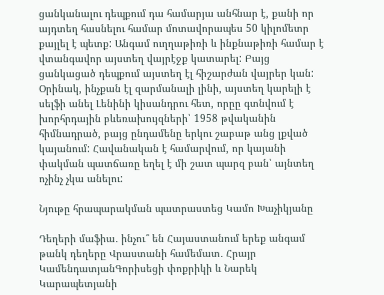ցանկանալու դեպքում դա համարյա անհնար է, քանի որ այդտեղ հասնելու համար մոտավորապես 50 կիլոմետր քայլել է պետք: Անգամ ուղղաթիռի և ինքնաթիռի համար է վտանգավոր այստեղ վայրէջք կատարել: Բայց ցանկացած դեպքում այստեղ էլ հիշարժան վայրեր կան: Օրինակ, ինչքան էլ զարմանալի լինի, այստեղ կարելի է սելֆի անել Լենինի կիսանդրու հետ, որըը գտնվում է խորհրդային բևեռախույզների՝ 1958 թվականին հիմնադրած, բայց ընդամենը երկու շաբաթ անց լքված կայանում: Հավանական է համարվում, որ կայանի փակման պատճառը եղել է մի շատ պարզ բան՝ այնտեղ ոչինչ չկա անելու:

Նյութը հրապարակման պատրաստեց Կամո Խաչիկյանը

Դեղերի մաֆիա․ ինչու՞ են Հայաստանում երեք անգամ թանկ դեղերը Վրաստանի համեմատ․ Հրայր ԿամենդատյանԳորիսեցի փոքրիկի և Նարեկ Կարապետյանի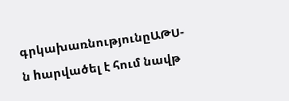գրկախառնությունըԱԹՍ-ն hարվածել է հում նավթ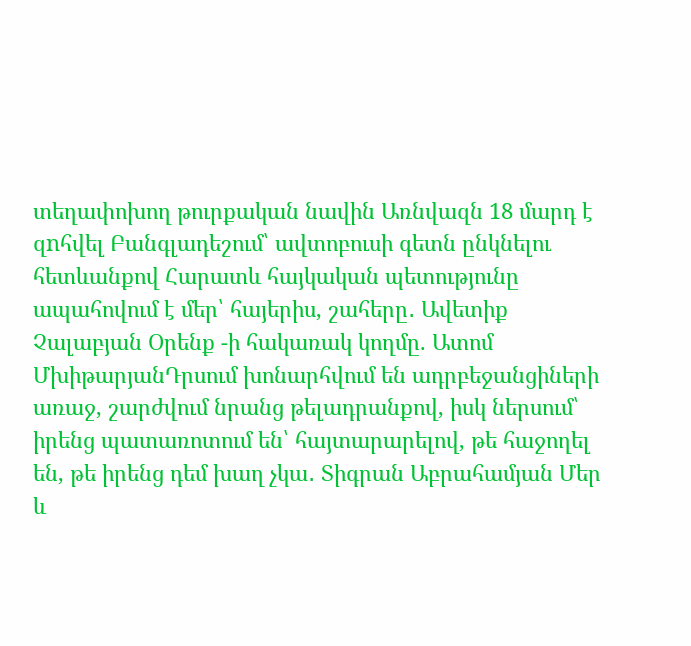տեղափոխող թուրքական նավին Առնվազն 18 մարդ է զnհվել Բանգլադեշում՝ ավտոբուսի գետն ընկնելու հետևանքով Հարատև հայկական պետությունը ապահովում է մեր՝ հայերիս, շահերը․ Ավետիք Չալաբյան Օրենք -ի հակառակ կողմը. Ատոմ ՄխիթարյանԴրսում խոնարհվում են ադրբեջանցիների առաջ, շարժվում նրանց թելադրանքով, իսկ ներսում՝ իրենց պատառոտում են՝ հայտարարելով, թե հաջողել են, թե իրենց դեմ խաղ չկա․ Տիգրան Աբրահամյան Մեր և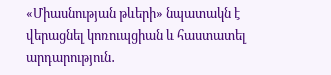«Միասնության թևերի» նպատակն է վերացնել կոռուպցիան և հաստատել արդարություն․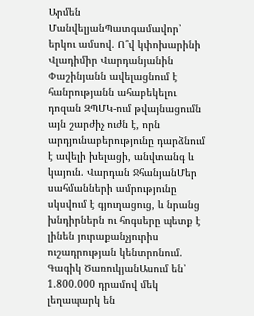Արմեն ՄանվելյանՊատգամավոր՝ երկու ամսով. Ո՞վ կփոխարինի Վլադիմիր Վարդանյանին Փաշինյանն ավելացնում է հանրությանն ահաբեկելու դոզան ԶՊՄԿ-ում թվայնացումն այն շարժիչ ուժն է, որն արդյունաբերությունը դարձնում է ավելի խելացի, անվտանգ և կայուն. Վարդան ՋհանյանՄեր սահմանների ամրությունը սկսվում է գյուղացուց, և նրանց խնդիրներն ու հոգսերը պետք է լինեն յուրաքանչյուրիս ուշադրության կենտրոնում. Գագիկ ԾառուկյանԱսում են՝ 1.800.000 դրամով մեկ լեղապարկ են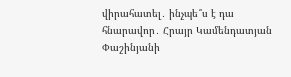վիրահատել․ ինչպե՞ս է դա հնարավոր․ Հրայր Կամենդատյան Փաշինյանի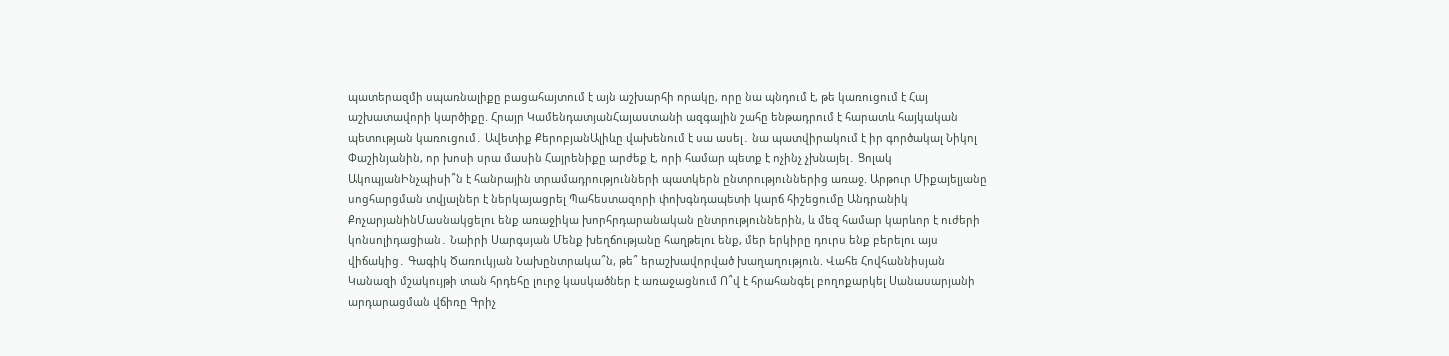պատերազմի սպառնալիքը բացահայտում է այն աշխարհի որակը, որը նա պնդում է, թե կառուցում է Հայ աշխատավորի կարծիքը. Հրայր ԿամենդատյանՀայաստանի ազգային շահը ենթադրում է հարատև հայկական պետության կառուցում․ Ավետիք ՔերոբյանԱլիևը վախենում է սա ասել․ նա պատվիրակում է իր գործակալ Նիկոլ Փաշինյանին, որ խոսի սրա մասին Հայրենիքը արժեք է, որի համար պետք է ոչինչ չխնայել․ Ցոլակ ԱկոպյանԻնչպիսի՞ն է հանրային տրամադրությունների պատկերն ընտրություններից առաջ. Արթուր Միքայելյանը սոցհարցման տվյալներ է ներկայացրել Պահեստազորի փոխգնդապետի կարճ հիշեցումը Անդրանիկ ՔոչարյանինՄասնակցելու ենք առաջիկա խորհրդարանական ընտրություններին, և մեզ համար կարևոր է ուժերի կոնսոլիդացիան․ Նաիրի Սարգսյան Մենք խեղճությանը հաղթելու ենք, մեր երկիրը դուրս ենք բերելու այս վիճակից․ Գագիկ Ծառուկյան Նախընտրակա՞ն, թե՞ երաշխավորված խաղաղություն. Վահե Հովհաննիսյան Կանազի մշակույթի տան հրդեհը լուրջ կասկածներ է առաջացնում Ո՞վ է հրահանգել բողոքարկել Սանասարյանի արդարացման վճիռը Գրիչ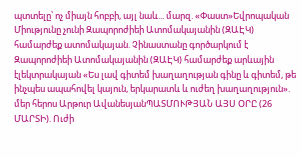պտտելը՝ ոչ միայն հոբբի, այլ նաև... մարզ. «Փաստ»Եվրոպական Միությունը չունի Զապորոժիեի Ատոմակայանին (ԶԱԷԿ) համարժեք ատոմակայան. Չինաստանը գործարկում է Զապորոժիեի Ատոմակայանին (ԶԱԷԿ) համարժեք արևային էլեկտրակայան «Ես լավ գիտեմ խաղաղության գինը և գիտեմ, թե ինչպես ապահովել կայուն, երկարատև և ուժեղ խաղաղություն». մեր հերոս Արթուր ԱվանեսյանՊԱՏՄՈՒԹՅԱՆ ԱՅՍ ՕՐԸ (26 ՄԱՐՏԻ). Ուժի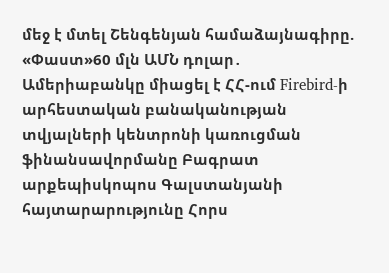մեջ է մտել Շենգենյան համաձայնագիրը. «Փաստ»60 մլն ԱՄՆ դոլար․ Ամերիաբանկը միացել է ՀՀ-ում Firebird-ի արհեստական բանականության տվյալների կենտրոնի կառուցման ֆինանսավորմանը Բագրատ արքեպիսկոպոս Գալստանյանի հայտարարությունը Հորս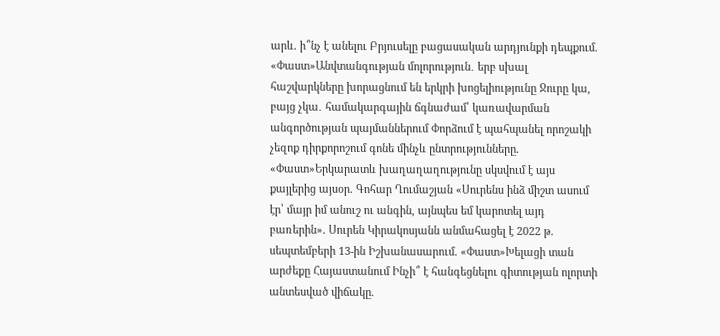արև. ի՞նչ է անելու Բրյուսելը բացասական արդյունքի դեպքում. «Փաստ»Անվտանգության մոլորություն․ երբ սխալ հաշվարկները խորացնում են երկրի խոցելիությունը Ջուրը կա, բայց չկա․ համակարգային ճգնաժամ՝ կառավարման անգործության պայմաններում Փորձում է պահպանել որոշակի չեզոք դիրքորոշում գոնե մինչև ընտրությունները. «Փաստ»Երկարատև խաղաղաղությունը սկսվում է այս քայլերից այսօր. Գոհար Ղումաշյան «Սուրենս ինձ միշտ ասում էր՝ մայր իմ անուշ ու անգին, այնպես եմ կարոտել այդ բառերին». Սուրեն Կիրակոսյանն անմահացել է 2022 թ. սեպտեմբերի 13-ին Իշխանասարում. «Փաստ»Խելացի տան արժեքը Հայաստանում Ինչի՞ է հանգեցնելու գիտության ոլորտի անտեսված վիճակը.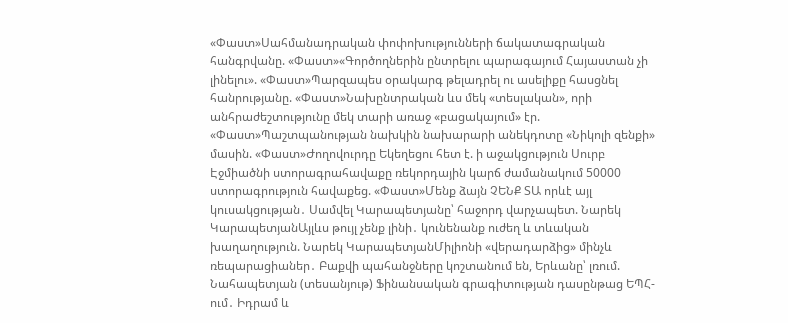«Փաստ»Սահմանադրական փոփոխությունների ճակատագրական հանգրվանը. «Փաստ»«Գործողներին ընտրելու պարագայում Հայաստան չի լինելու». «Փաստ»Պարզապես օրակարգ թելադրել ու ասելիքը հասցնել հանրությանը. «Փաստ»Նախընտրական ևս մեկ «տեսլական», որի անհրաժեշտությունը մեկ տարի առաջ «բացակայում» էր. «Փաստ»Պաշտպանության նախկին նախարարի անեկդոտը «Նիկոլի զենքի» մասին. «Փաստ»Ժողովուրդը Եկեղեցու հետ է. ի աջակցություն Սուրբ Էջմիածնի ստորագրահավաքը ռեկորդային կարճ ժամանակում 50000 ստորագրություն հավաքեց. «Փաստ»Մենք ձայն ՉԵՆՔ ՏԱ որևէ այլ կուսակցության․ Սամվել Կարապետյանը՝ հաջորդ վարչապետ. Նարեկ ԿարապետյանԱյլևս թույլ չենք լինի․ կունենանք ուժեղ և տևական խաղաղություն. Նարեկ ԿարապետյանՄիլիոնի «վերադարձից» մինչև ռեպարացիաներ․ Բաքվի պահանջները կոշտանում են, Երևանը՝ լռում. Նահապետյան (տեսանյութ) Ֆինանսական գրագիտության դասընթաց ԵՊՀ-ում․ Իդրամ և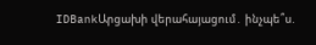IDBankԱրցախի վերահայացում․ ինչպե՞ս.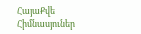ՀայաՔվե Հիմնասյուներ